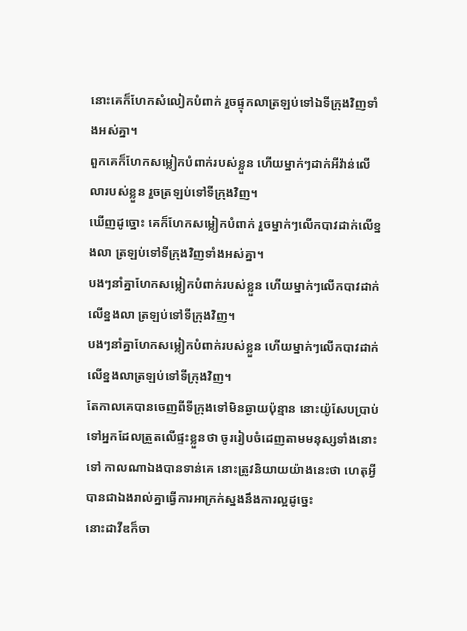នោះគេក៏ហែកសំលៀកបំពាក់ រួចផ្ទុកលាត្រឡប់ទៅឯទីក្រុងវិញទាំងអស់គ្នា។
ពួកគេក៏ហែកសម្លៀកបំពាក់របស់ខ្លួន ហើយម្នាក់ៗដាក់អីវ៉ាន់លើលារបស់ខ្លួន រួចត្រឡប់ទៅទីក្រុងវិញ។
ឃើញដូច្នោះ គេក៏ហែកសម្លៀកបំពាក់ រួចម្នាក់ៗលើកបាវដាក់លើខ្នងលា ត្រឡប់ទៅទីក្រុងវិញទាំងអស់គ្នា។
បងៗនាំគ្នាហែកសម្លៀកបំពាក់របស់ខ្លួន ហើយម្នាក់ៗលើកបាវដាក់លើខ្នងលា ត្រឡប់ទៅទីក្រុងវិញ។
បងៗនាំគ្នាហែកសម្លៀកបំពាក់របស់ខ្លួន ហើយម្នាក់ៗលើកបាវដាក់លើខ្នងលាត្រឡប់ទៅទីក្រុងវិញ។
តែកាលគេបានចេញពីទីក្រុងទៅមិនឆ្ងាយប៉ុន្មាន នោះយ៉ូសែបប្រាប់ទៅអ្នកដែលត្រួតលើផ្ទះខ្លួនថា ចូររៀបចំដេញតាមមនុស្សទាំងនោះទៅ កាលណាឯងបានទាន់គេ នោះត្រូវនិយាយយ៉ាងនេះថា ហេតុអ្វីបានជាឯងរាល់គ្នាធ្វើការអាក្រក់ស្នងនឹងការល្អដូច្នេះ
នោះដាវីឌក៏ចា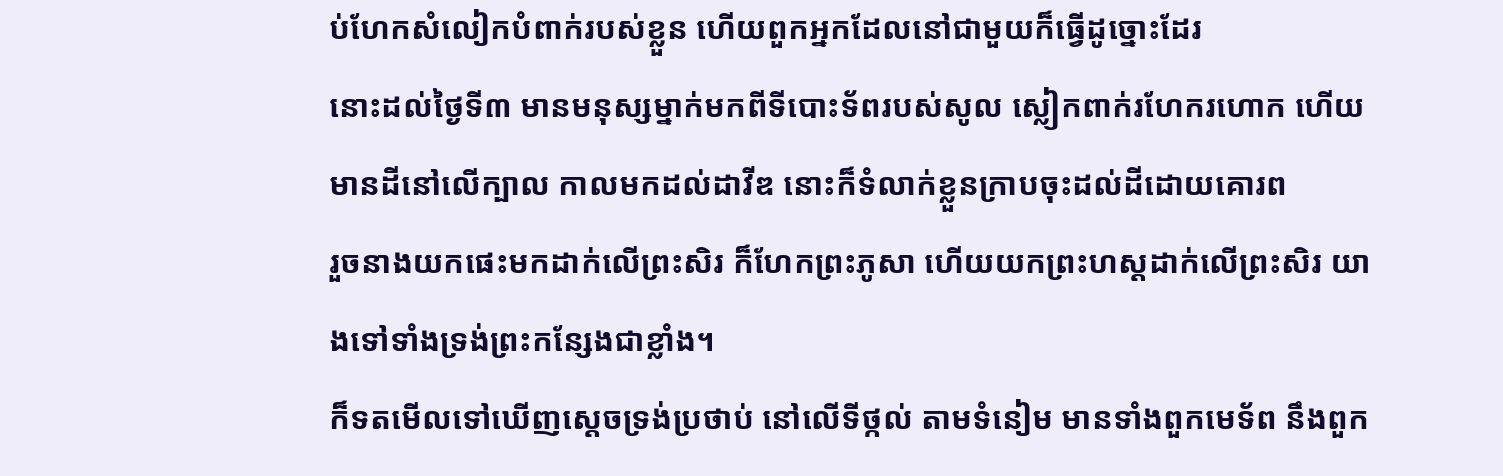ប់ហែកសំលៀកបំពាក់របស់ខ្លួន ហើយពួកអ្នកដែលនៅជាមួយក៏ធ្វើដូច្នោះដែរ
នោះដល់ថ្ងៃទី៣ មានមនុស្សម្នាក់មកពីទីបោះទ័ពរបស់សូល ស្លៀកពាក់រហែករហោក ហើយមានដីនៅលើក្បាល កាលមកដល់ដាវីឌ នោះក៏ទំលាក់ខ្លួនក្រាបចុះដល់ដីដោយគោរព
រួចនាងយកផេះមកដាក់លើព្រះសិរ ក៏ហែកព្រះភូសា ហើយយកព្រះហស្តដាក់លើព្រះសិរ យាងទៅទាំងទ្រង់ព្រះកន្សែងជាខ្លាំង។
ក៏ទតមើលទៅឃើញស្តេចទ្រង់ប្រថាប់ នៅលើទីថ្កល់ តាមទំនៀម មានទាំងពួកមេទ័ព នឹងពួក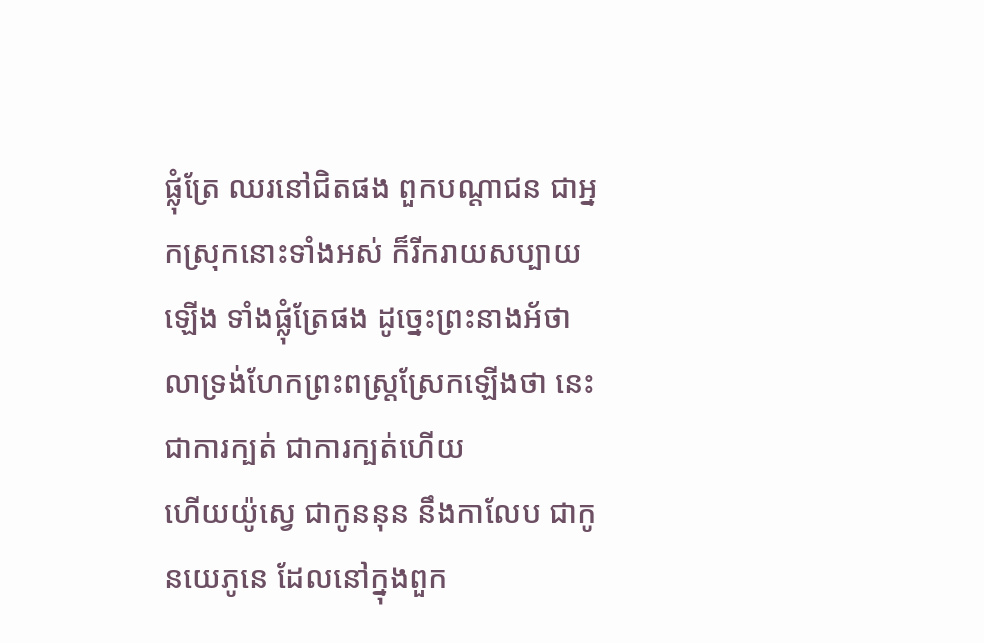ផ្លុំត្រែ ឈរនៅជិតផង ពួកបណ្តាជន ជាអ្នកស្រុកនោះទាំងអស់ ក៏រីករាយសប្បាយឡើង ទាំងផ្លុំត្រែផង ដូច្នេះព្រះនាងអ័ថាលាទ្រង់ហែកព្រះពស្រ្តស្រែកឡើងថា នេះជាការក្បត់ ជាការក្បត់ហើយ
ហើយយ៉ូស្វេ ជាកូននុន នឹងកាលែប ជាកូនយេភូនេ ដែលនៅក្នុងពួក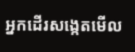អ្នកដើរសង្កេតមើល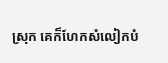ស្រុក គេក៏ហែកសំលៀកបំ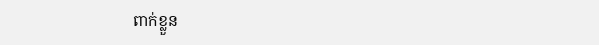ពាក់ខ្លួន